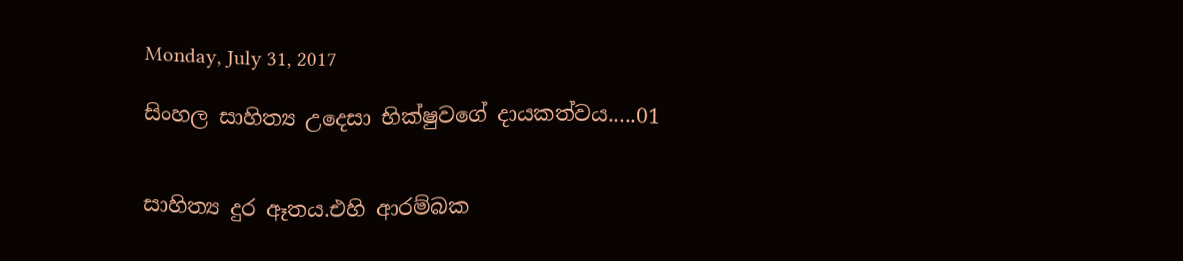Monday, July 31, 2017

සිංහල සාහිත්‍ය උදෙසා භික්ෂුවගේ දායකත්වය.....01


සාහිත්‍ය දුර ඈතය.එහි ආරම්බක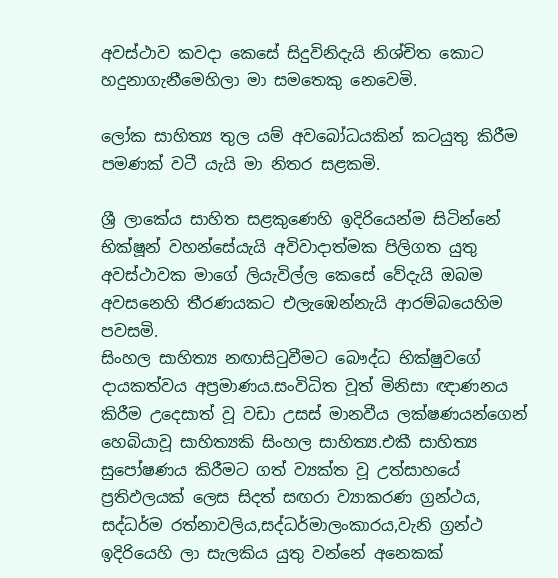අවස්ථාව කවදා කෙසේ සිදුවිනිදැයි නිශ්චිත කොට හදුනාගැනීමෙහිලා මා සමතෙකු නෙවෙමි.

ලෝක සාහිත්‍ය තුල යම් අවබෝධයකින් කටයුතු කිරීම පමණක් වටී යැයි මා නිතර සළකමි.

ශ්‍රී ලාකේය සාහිත සළකුණෙහි ඉදිරියෙන්ම සිටින්නේ භික්ෂූන් වහන්සේයැයි අවිවාදාත්මක පිලිගත යුතු අවස්ථාවක මාගේ ලියැවිල්ල කෙසේ වේදැයි ඔබම අවසනෙහි තීරණයකට එලැඹෙන්නැයි ආරම්බයෙහිම පවසමි.
සිංහල සාහිත්‍ය නඟාසිටුවීමට බෞද්ධ භික්ෂුවගේ දායකත්වය අප්‍රමාණය.සංවිධිත වූත් මිනිසා ඥාණනය කිරීම උදෙසාත් වූ වඩා උසස් මානවීය ලක්ෂණයන්ගෙන් හෙබියාවූ සාහිත්‍යකි සිංහල සාහිත්‍ය.එකී සාහිත්‍ය සුපෝෂණය කිරීමට ගත් ව්‍යක්ත වූ උත්සාහයේ ප්‍රතිඵලයක් ලෙස සිදත් සඟරා ව්‍යාකරණ ග්‍රන්ථය, සද්ධර්ම රත්නාවලිය,සද්ධර්මාලංකාරය,වැනි ග්‍රන්ථ ඉදිරියෙහි ලා සැලකිය යුතු වන්නේ අනෙකක්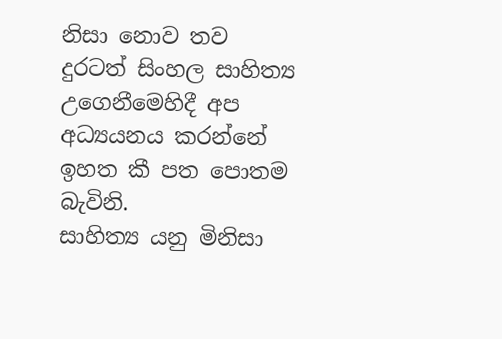නිසා නොව තව දුරටත් සිංහල සාහිත්‍ය උගෙනීමෙහිදී අප අධ්‍යයනය කරන්නේ ඉහත කී පත පොතම බැවිනි.
සාහිත්‍ය යනු මිනිසා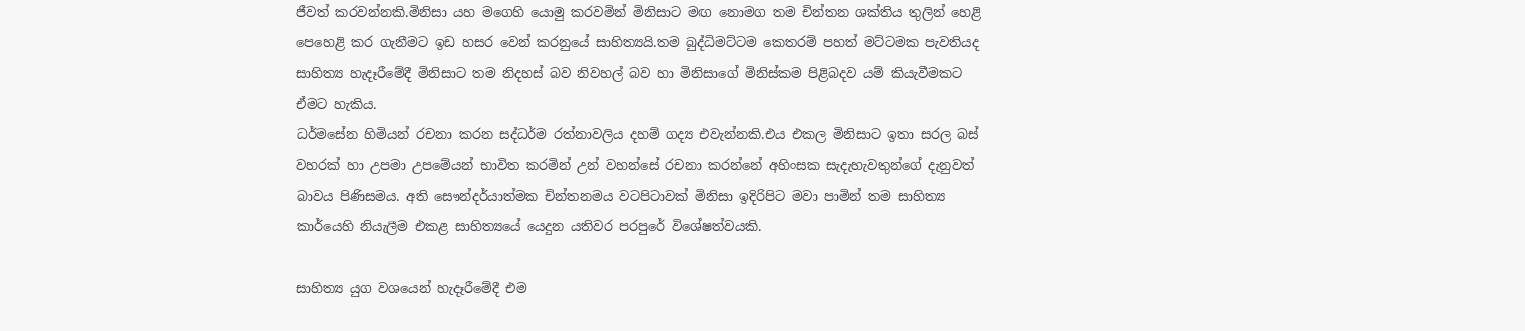ජීවත් කරවන්නකි.මිනිසා යහ මගෙහි යොමු කරවමින් මිනිසාට මඟ නොමග තම චින්තන ශක්තිය තුලින් හෙළි පෙහෙළි කර ගැනීමට ඉඩ හසර වෙන් කරනුයේ සාහිත්‍යයි.තම බුද්ධිමට්ටම කෙතරම් පහත් මට්ටමක පැවතියද සාහිත්‍ය හැදෑරීමේදී මිනිසාට තම නිදහස් බව නිවහල් බව හා මිනිසාගේ මිනිස්කම පිළිබදව යම් කියැවීමකට ඒමට හැකිය.
ධර්මසේන හිමියන් රචනා කරන සද්ධර්ම රත්නාවලිය දහම් ගද්‍ය එවැන්නකි.එය එකල මිනිසාට ඉතා සරල බස් වහරක් හා උපමා උපමේයන් භාවිත කරමින් උන් වහන්සේ රචනා කරන්නේ අහිංසක සැදැහැවතුන්ගේ දැනුවත් බාවය පිණිසමය. අති සෞන්දර්යාත්මක චින්තනමය වටපිටාවක් මිනිසා ඉදිරිපිට මවා පාමින් තම සාහිත්‍ය කාර්යෙහි නියැලීම එකළ සාහිත්‍යයේ යෙදුන යතිවර පරපුරේ විශේෂත්වයකි.

සාහිත්‍ය යුග වශයෙන් හැදෑරීමේදී එම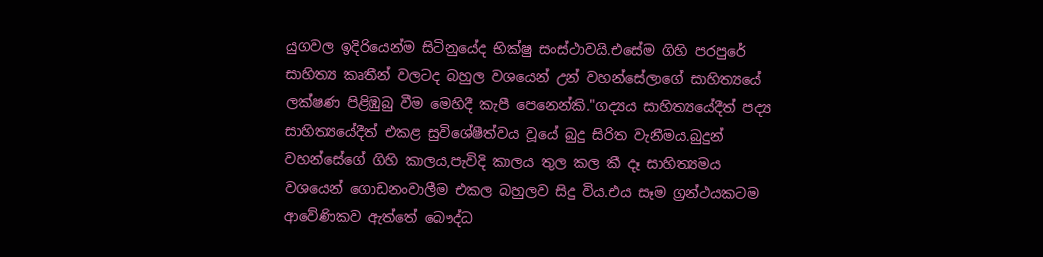යුගවල ඉදිරියෙන්ම සිටිනුයේද භික්ෂු සංස්ථාවයි.එසේම ගිහි පරපුරේ සාහිත්‍ය කෘතීන් වලටද බහුල වශයෙන් උන් වහන්සේලාගේ සාහිත්‍යයේ ලක්ෂණ පිළිඹුබු වීම මෙහිදී කැපී පෙනෙන්කි."ගද්‍යය සාහිත්‍යයේදීත් පද්‍ය සාහිත්‍යයේදීත් එකළ සුවිශේෂීත්වය වූයේ බුදු සිරිත වැනීමය.බුදුන් වහන්සේගේ ගිහි කාලය,පැවිදි කාලය තුල කල කී දෑ සාහිත්‍යමය වශයෙන් ගොඩනංවාලීම එකල බහුලව සිදු විය.එය සෑම ග්‍රන්ථයකටම ආවේණිකව ඇත්තේ බෞද්ධ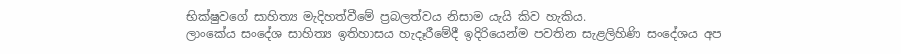භික්ෂුවගේ සාහිත්‍ය මැදිහත්වීමේ ප්‍රබලත්වය නිසාම යැයි කිව හැකිය.
ලාංකේය සංදේශ සාහිත්‍ය ඉතිහාසය හැදෑරීමේදී ඉදිරියෙන්ම පවතින සැළලිහිණි සංදේශය අප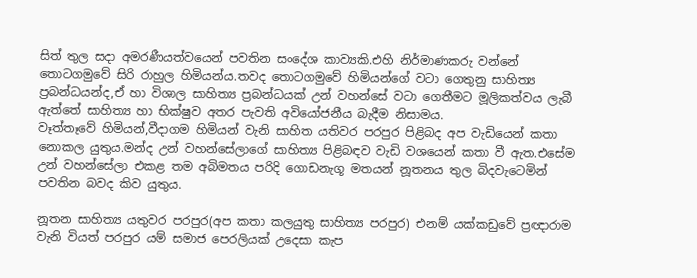සිත් තුල සදා අමරණීයත්වයෙන් පවතින සංදේශ කාව්‍යකි.එහි නිර්මාණකරු වන්නේ තොටගමුවේ සිරි රාහුල හිමියන්ය.තවද තොටගමුවේ හිමියන්ගේ වටා ගෙතුනු සාහිත්‍ය ප්‍රබන්ධයන්ද,ඒ හා විශාල සාහිත්‍ය ප්‍රබන්ධයක් උන් වහන්සේ වටා ගෙතීමට මූලිකත්වය ලැබී ඇත්තේ සාහිත්‍ය හා භික්ෂුව අතර පැවති අවියෝජනීය බැදීම නිසාමය.
වෑත්තෑවේ හිමියන්,වීදාගම හිමියන් වැනි සාහිත යතිවර පරපුර පිළිබද අප වැඩියෙන් කතා නොකල යුතුය.මන්ද උන් වහන්සේලාගේ සාහිත්‍ය පිළිබඳව වැඩි වශයෙන් කතා වී ඇත.එසේම උන් වහන්සේලා එකළ තම අබිමතය පරිදි ගොඩනැගූ මතයන් නූතනය තුල බිදවැටෙමින් පවතින බවද කිව යුතුය.

නූතන සාහිත්‍ය යතුවර පරපුර(අප කතා කලයුතු සාහිත්‍ය පරපුර) එනම් යක්කඩුවේ ප්‍රඥාරාම වැනි වියත් පරපුර යම් සමාජ පෙරලියක් උදෙසා කැප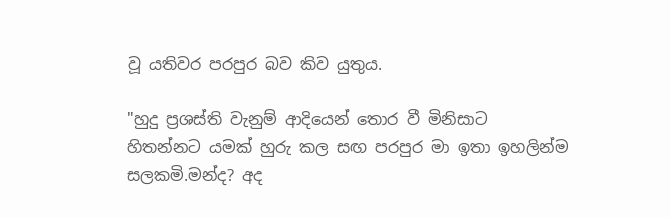වූ යතිවර පරපුර බව කිව යුතුය.

"හුදු ප්‍රශස්ති වැනුම් ආදියෙන් තොර වී මිනිසාට හිතන්නට යමක් හුරු කල සඟ පරපුර මා ඉතා ඉහලින්ම සලකමි.මන්ද? අද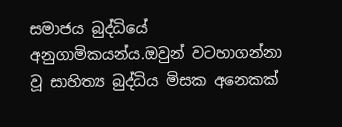සමාජය බුද්ධියේ අනුගාමිකයන්ය.ඔවුන් වටහාගන්නා වූ සාහිත්‍ය බුද්ධිය මිසක අනෙකක්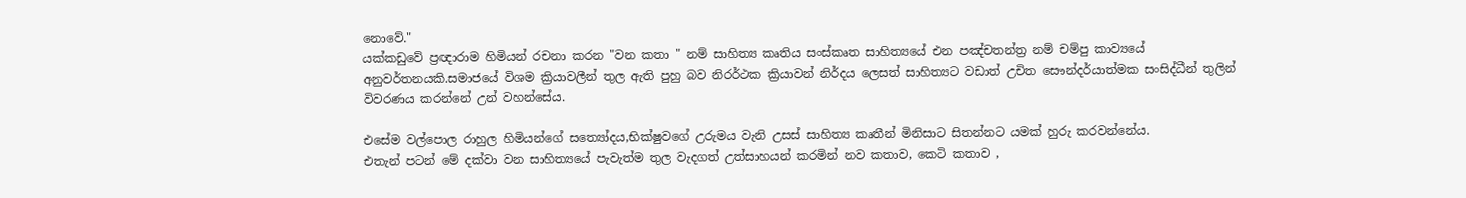නොවේ."
යක්කඩුවේ ප්‍රඥාරාම හිමියන් රචනා කරන "වන කතා " නම් සාහිත්‍ය කෘතිය සංස්කෘත සාහිත්‍යයේ එන පඤ්චතන්ත්‍ර නම් චම්පු කාව්‍යයේ අනුවර්තනයකි.සමාජයේ විශම ක්‍රියාවලීන් තුල ඇති පුහු බව නිරර්ථක ක්‍රියාවන් නිර්දය ලෙසත් සාහිත්‍යට වඩාත් උචිත සෞන්දර්යාත්මක සංසිද්ධීන් තුලින් විවරණය කරන්නේ උන් වහන්සේය.

එසේම වල්පොල රාහුල හිමියන්ගේ සත්‍යෝදය,භික්ෂුවගේ උරුමය වැනි උසස් සාහිත්‍ය කෘතීන් මිනිසාට සිතන්නට යමක් හුරු කරවන්නේය.
එතැන් පටන් මේ දක්වා වන සාහිත්‍යයේ පැවැත්ම තුල වැදගත් උත්සාහයන් කරමින් නව කතාව, කෙටි කතාව ,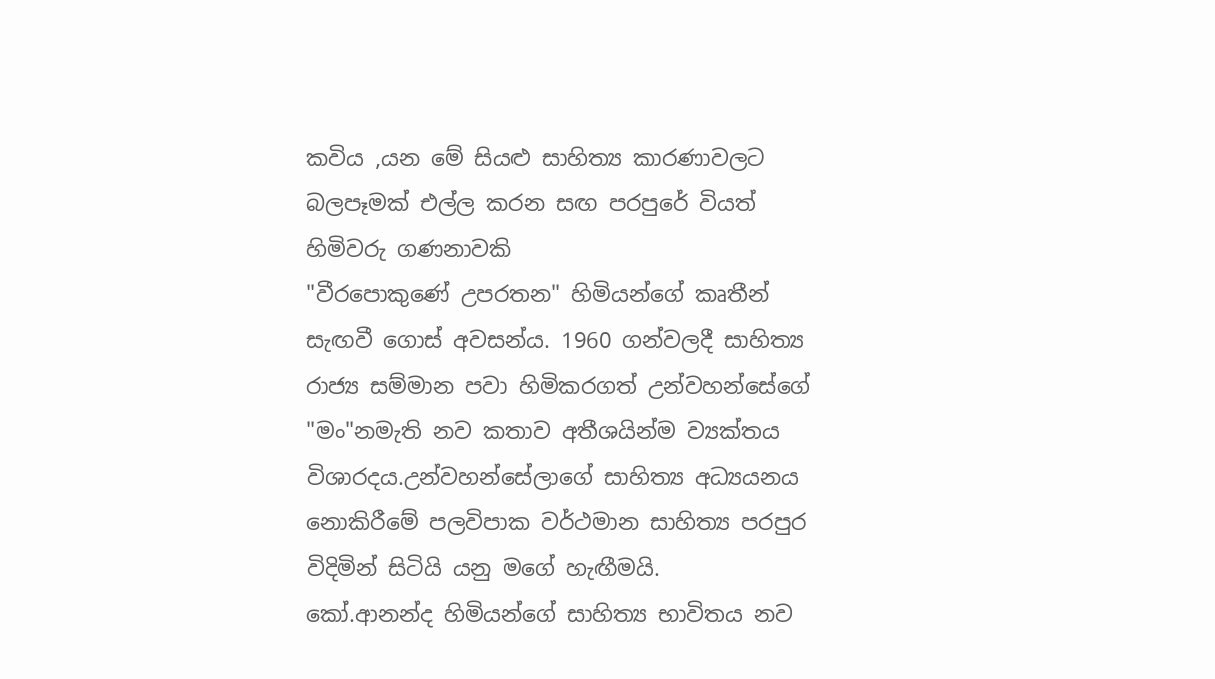කවිය ,යන මේ සියළු සාහිත්‍ය කාරණාවලට බලපෑමක් එල්ල කරන සඟ පරපුරේ වියත් හිමිවරු ගණනාවකි
"වීරපොකුණේ උපරතන" හිමියන්ගේ කෘතීන් සැඟවී ගොස් අවසන්ය. 1960 ගන්වලදී සාහිත්‍ය රාජ්‍ය සම්මාන පවා හිමිකරගත් උන්වහන්සේගේ "මං"නමැති නව කතාව අතීශයින්ම ව්‍යක්තය විශාරදය.උන්වහන්සේලාගේ සාහිත්‍ය අධ්‍යයනය නොකිරීමේ පලවිපාක වර්ථමාන සාහිත්‍ය පරපුර විදිමින් සිටියි යනු මගේ හැඟීමයි.
කෝ.ආනන්ද හිමියන්ගේ සාහිත්‍ය භාවිතය නව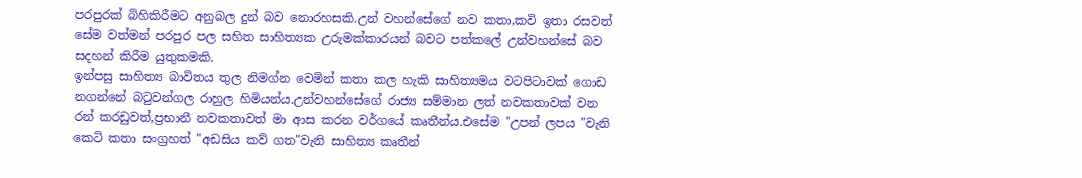පරපුරක් බිහිකිරීමට අනුබල දුන් බව නොරහසකි.උන් වහන්සේගේ නව කතා,කවි ඉතා රසවත් සේම වත්මන් පරපුර පල සහිත සාහිත්‍යක උරුමක්කාරයන් බවට පත්කලේ උන්වහන්සේ බව සදහන් කිරීම යුතුකමකි.
ඉන්පසු සාහිත්‍ය බාවිතය තුල නිමග්න වෙමින් කතා කල හැකි සාහිත්‍යමය වටපිටාවක් ගොඩ නගන්නේ බටුවන්ගල රාහුල හිමියන්ය.උන්වහන්සේගේ රාජ්‍ය සම්මාන ලත් නවකතාවක් වන රන් කරඩුවත්,ප්‍රභානී නවකතාවත් මා ආස කරන වර්ගයේ කෘතීන්ය.එසේම "උපන් ලපය "වැනි කෙටි කතා සංග්‍රහත් "අඩසිය කව් ගත"වැනි සාහිත්‍ය කෘතීන්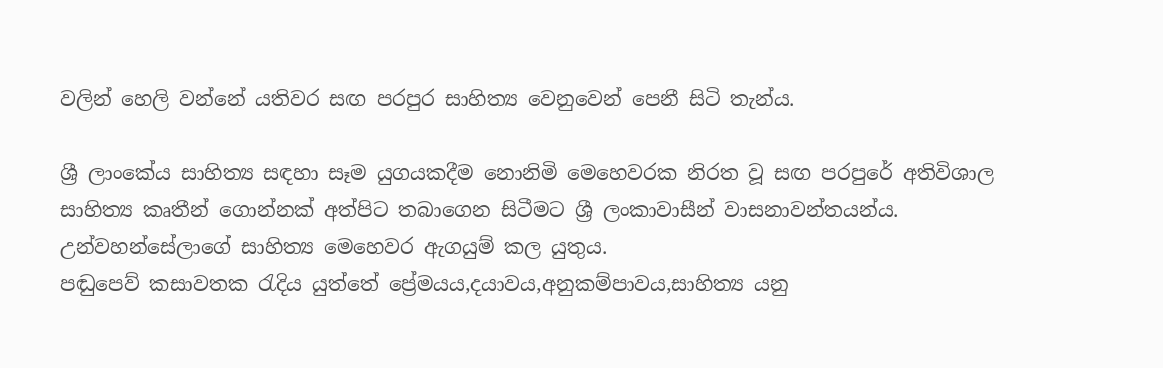වලින් හෙලි වන්නේ යතිවර සඟ පරපුර සාහිත්‍ය වෙනුවෙන් පෙනී සිටි තැන්ය.

ශ්‍රී ලාංකේය සාහිත්‍ය සඳහා සෑම යුගයකදීම නොනිමි මෙහෙවරක නිරත වූ සඟ පරපුරේ අතිවිශාල සාහිත්‍ය කෘතීන් ගොන්නක් අත්පිට තබාගෙන සිටීමට ශ්‍රී ලංකාවාසීන් වාසනාවන්තයන්ය.
උන්වහන්සේලාගේ සාහිත්‍ය මෙහෙවර ඇගයුම් කල යුතුය.
පඬුපෙව් කසාවතක රැදිය යුත්තේ ප්‍රේමයය,දයාවය,අනුකම්පාවය,සාහිත්‍ය යනු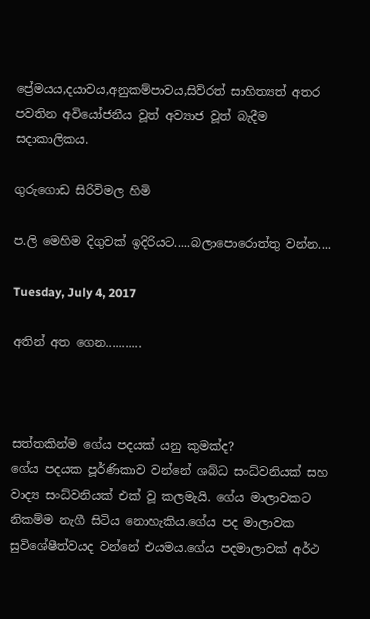ප්‍රේමයය,දයාවය,අනුකම්පාවය,සිව්රත් සාහිත්‍යත් අතර පවතින අවියෝජනීය වූත් අව්‍යාජ වූත් බැදීම සදාකාලිකය.

ගුරුගොඩ සිරිවිමල හිමි

ප.ලි මෙහිම දිගුවක් ඉදිරියට.....බලාපොරොත්තු වන්න....

Tuesday, July 4, 2017

අතින් අත ගෙන...........



සත්තකින්ම ගේය පදයක් යනු කුමක්ද?
ගේය පදයක පූර්ණිකාව වන්නේ ශබ්ධ සංධ්වනියක් සහ වාද්‍ය සංධ්වනියක් එක් වූ කලමැයි. ගේය මාලාවකට නිකම්ම නැගී සිටිය නොහැකිය.ගේය පද මාලාවක සුවිශේෂීත්වයද වන්නේ එයමය.ගේය පදමාලාවක් අර්ථ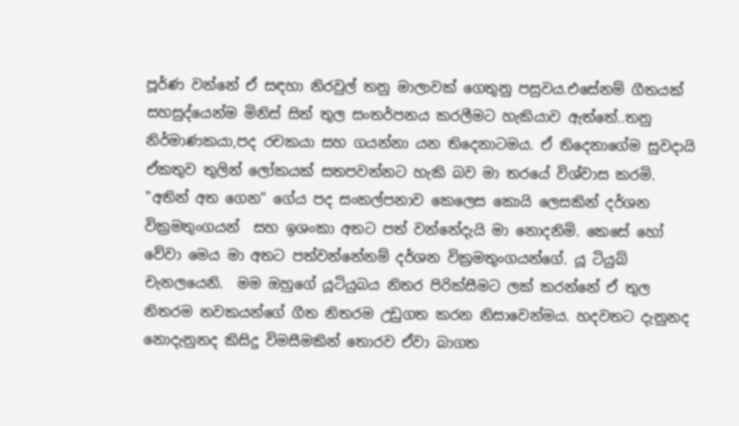පූර්ණ වන්නේ ඒ සඳහා නිරවුල් තනු මාලාවක් ගෙතුනු පසුවය.එසේනම් ගීතයක් සහසුද්යෙන්ම මිනිස් සිත් තුල සංතර්පනය කරලීමට හැකියාව ඇත්තේ..තනු නිර්මාණකයා,පද රචකයා සහ ගයන්නා යන තිදෙනාටමය. ඒ තිදෙනාගේම සුවදායි ඒකතුව තුලින් ලෝකයක් සතපවන්නට හැකි බව මා තරයේ විශ්වාස කරමි.
"අතින් අත ගෙන" ගේය පද සංකල්පනාව කෙලෙස කොයි ලෙසකින් දර්ශන වික්‍රමතුංගයන්  සහ ඉශංකා අතට පත් වන්නේදැයි මා නොදනිමි. කෙසේ හෝ වේවා මෙය මා අතට පත්වන්නේනම් දර්ශන වික්‍රමතුංගයන්ගේ. යූ ටියුබ් චැනලයෙනි.  මම ඔහුගේ යූටියුබය නිතර පිරික්සීමට ලක් කරන්නේ ඒ තුල නිතරම නවකයන්ගේ ගීත නිතරම උඩුගත කරන නිසාවෙන්මය. හදවතට දැනුනද නොදැනුනද කිසිදු විමසීමකින් තොරව ඒවා බාගත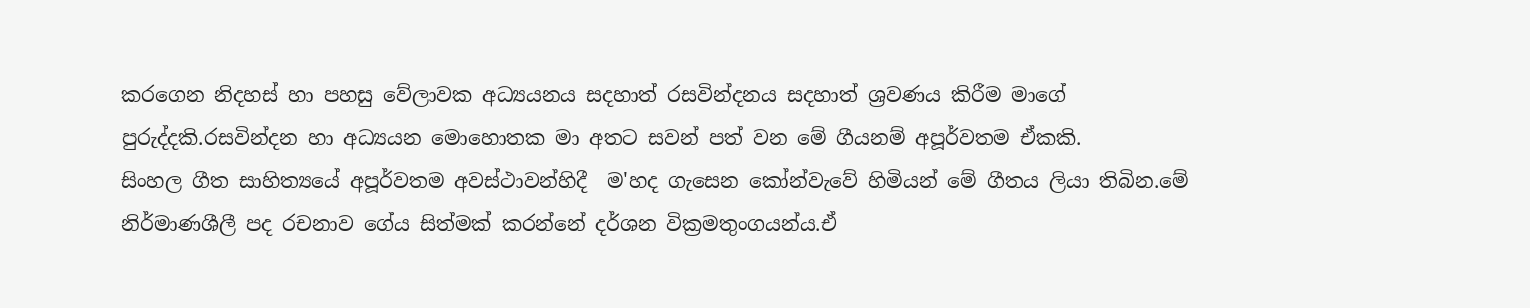කරගෙන නිදහස් හා පහසු වේලාවක අධ්‍යයනය සදහාත් රසවින්දනය සදහාත් ශ්‍රවණය කිරීම මාගේ පුරුද්දකි.රසවින්දන හා අධ්‍යයන මොහොතක මා අතට සවන් පත් වන මේ ගීයනම් අපූර්වතම ඒකකි.
සිංහල ගීත සාහිත්‍යයේ අපූර්වතම අවස්ථාවන්හිදී  ම'හද ගැසෙන කෝන්වැවේ හිමියන් මේ ගීතය ලියා තිබින.මේ නිර්මාණශීලී පද රචනාව ගේය සිත්මක් කරන්නේ දර්ශන වික්‍රමතුංගයන්ය.ඒ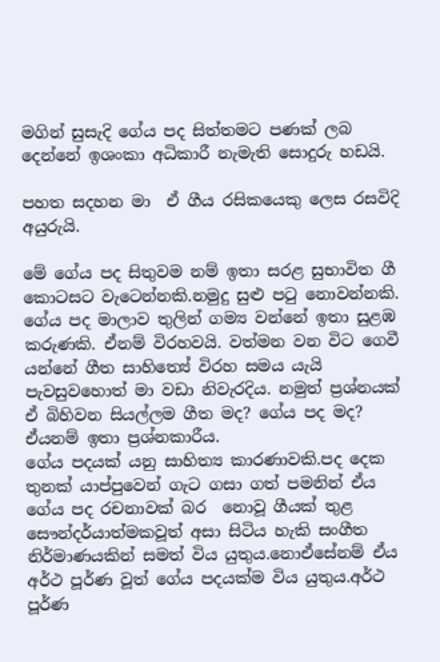මගින් සුසැදි ගේය පද සිත්තමට පණක් ලබ දෙන්නේ ඉශංකා අධිකාරී නැමැති සොදුරු හඩයි.

පහත සදහන මා  ඒ ගීය රසිකයෙකු ලෙස රසවිදි අයුරුයි.

මේ ගේය පද සිතුවම නම් ඉතා සරළ සුභාවිත ගී කොටසට වැටෙන්නකි.නමුදු සුළු පටු නොවන්නකි.
ගේය පද මාලාව තුලින් ගම්‍ය වන්නේ ඉතා සුළඹ කරුණකි. ඒනම් විරහවයි. වත්මන වන විට ගෙවී යන්නේ ගීත සාහිත්‍යේ විරහ සමය යැයි පැවසුවහොත් මා වඩා නිවැරදිය. නමුත් ප්‍රශ්නයක් ඒ බිහිවන සියල්ලම ගීත මද? ගේය පද මද? ඒයනම් ඉතා ප්‍රශ්නකාරීය.
ගේය පදයක් යනු සාහිත්‍ය කාරණාවකි.පද දෙක තුනක් යාප්පුවෙන් ගැට ගසා ගත් පමනින් ඒය ගේය පද රචනාවක් බර  නොවූ ගීයක් තුළ සෞන්දර්යාත්මකවූත් අසා සිටිය හැකි සංගීත නිර්මාණයකින් සමත් විය යුතුය.නොඒසේනම් ඒය අර්ථ පූර්ණ වූත් ගේය පදයක්ම විය යුතුය.අර්ථ පූර්ණ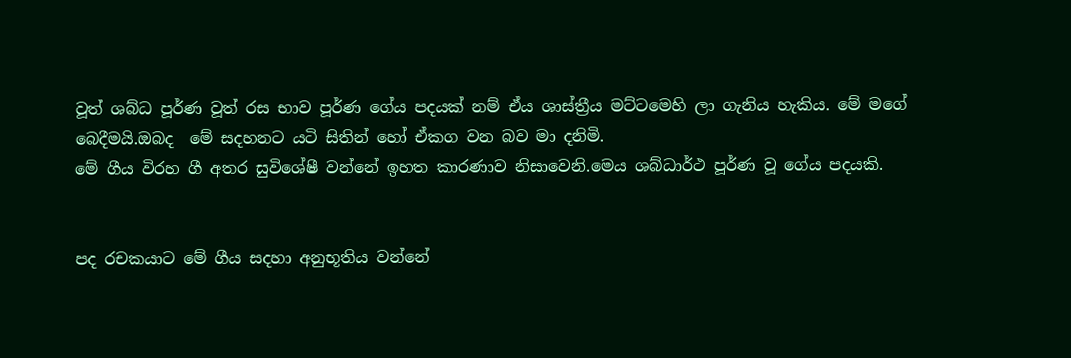වූත් ශබ්ධ පූර්ණ වූත් රස භාව පූර්ණ ගේය පදයක් නම් ඒය ශාස්ත්‍රීය මට්ටමෙහි ලා ගැනිය හැකිය. මේ මගේ බෙදීමයි.ඔබද  මේ සදහනට යටි සිතින් හෝ ඒකග වන බව මා දනිමි.
මේ ගීය විරහ ගී අතර සුවිශේෂී වන්නේ ඉහත කාරණාව නිසාවෙනි.මෙය ශබ්ධාර්ථ පූර්ණ වූ ගේය පදයකි.


පද රචකයාට මේ ගීය සදහා අනුභූතිය වන්නේ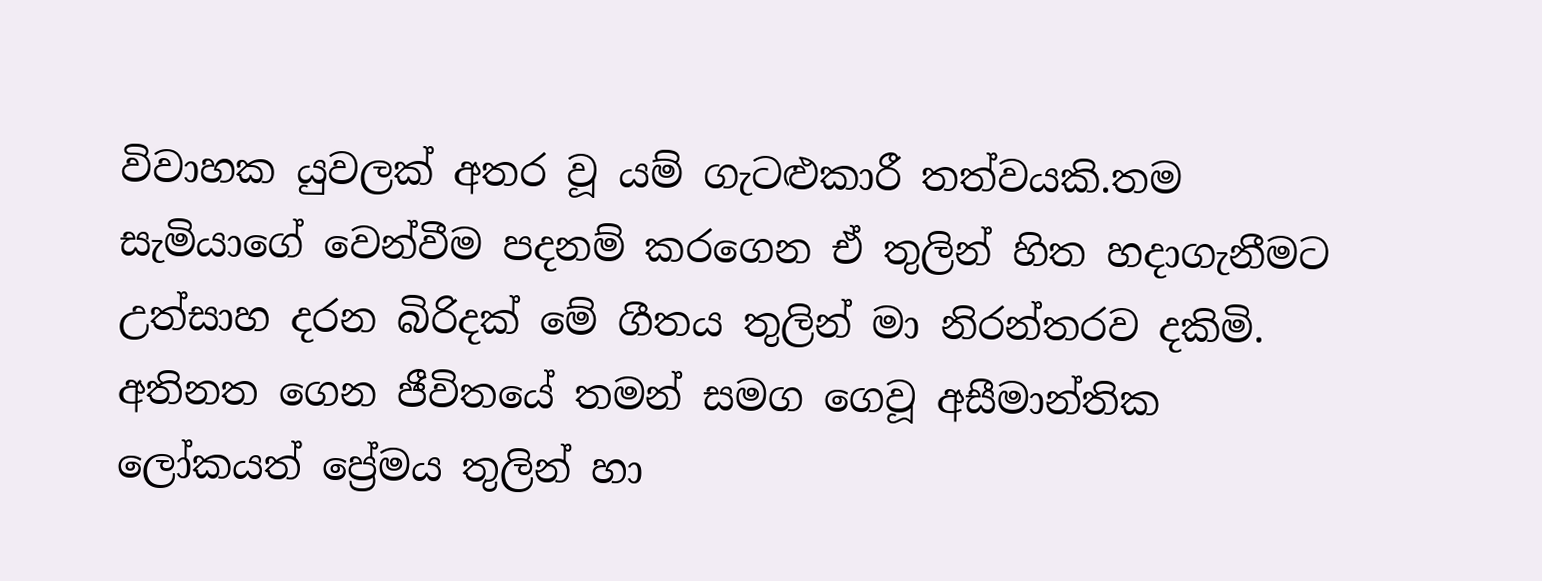විවාහක යුවලක් අතර වූ යම් ගැටළුකාරී තත්වයකි.තම සැමියාගේ වෙන්වීම පදනම් කරගෙන ඒ තුලින් හිත හදාගැනීමට උත්සාහ දරන බිරිදක් මේ ගීතය තුලින් මා නිරන්තරව දකිමි.
අතිනත ගෙන ජීවිතයේ තමන් සමග ගෙවූ අසීමාන්තික ලෝකයත් ප්‍රේමය තුලින් හා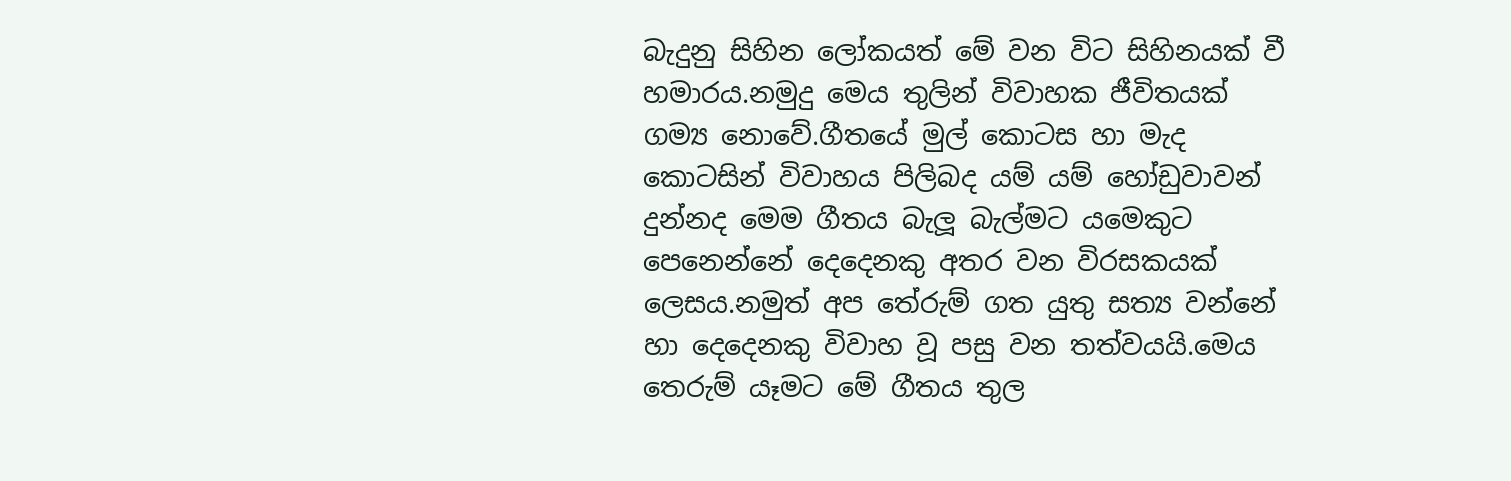බැදුනු සිහින ලෝකයත් මේ වන විට සිහිනයක් වී හමාරය.නමුදු මෙය තුලින් විවාහක ජීවිතයක් ගම්‍ය නොවේ.ගීතයේ මුල් කොටස හා මැද කොටසින් විවාහය පිලිබද යම් යම් හෝඩුවාවන් දුන්නද මෙම ගීතය බැලූ බැල්මට යමෙකුට පෙනෙන්නේ දෙදෙනකු අතර වන විරසකයක් ලෙසය.නමුත් අප තේරුම් ගත යුතු සත්‍ය වන්නේ හා දෙදෙනකු විවාහ වූ පසු වන තත්වයයි‍.මෙය තෙරුම් යෑමට මේ ගීතය තුල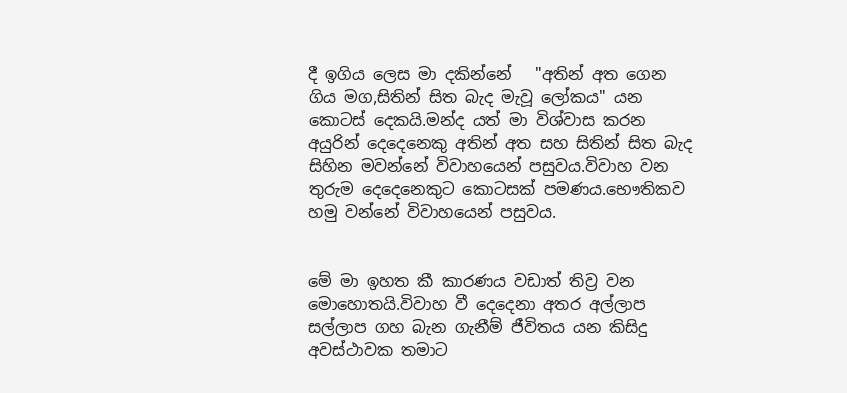දී ඉගිය ලෙස මා දකින්නේ   "අතින් අත ගෙන ගිය මග,සිතින් සිත බැද මැවූ ලෝකය" යන කොටස් දෙකයි.මන්ද යත් මා විශ්වාස කරන අයුරින් දෙදෙනෙකු අතින් අත සහ සිතින් සිත බැද සිහින මවන්නේ විවාහයෙන් පසුවය.විවාහ වන තුරුම දෙදෙනෙකුට කොටසක් පමණය.භෞතිකව හමු වන්නේ විවාහයෙන් පසුවය.


මේ මා ඉහත කී කාරණය වඩාත් තිව්‍ර වන මොහොතයි.විවාහ වී දෙදෙනා අතර අල්ලාප සල්ලාප ගහ බැන ගැනීම් ජීවිතය යන කිසිදු අවස්ථාවක තමාට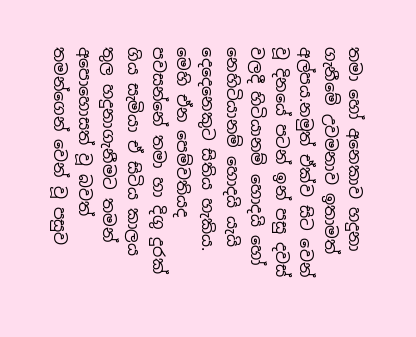තමා හෝ අනෙකාව හදුනා ගැනීමේ උවමනාව ඉතාමත් අල්පය.නමුත් ඒක්ව සිට වෙන් වූ දිනයේ පටන් ඉන් පසු දවස් වලදී හිටියානම් හොදයි හෝ නෙහිටියානම් හොදයි යැයි දෙදෙනෙකුට සිතිය හැකිය. මෙහි ඒන පෙම්වතියද පවසන්නේ තමා හා දිගු දුරක් ගිය සැමියා ඒ සිටිය කාලය තුල හදුනාගැනීමට තමන් අපොහොසත් වූ බවත් තමන්ගෙන් වෙන් වූ පසුව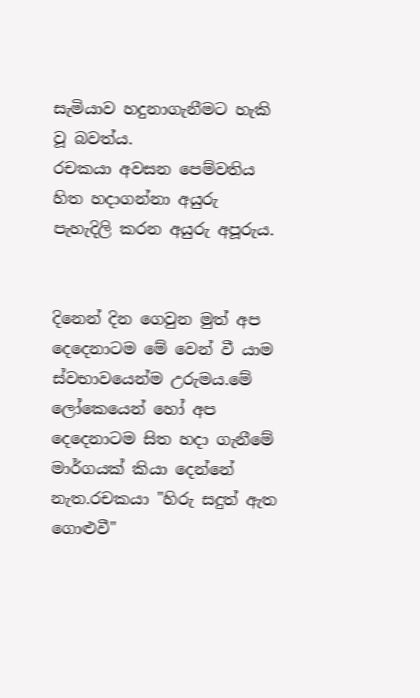සැමියාව හදුනාගැනීමට හැකි වූ බවත්ය.
රචකයා අවසන පෙම්වතිය හිත හදාගන්නා අයුරු පැහැදිලි කරන අයුරු අපූරුය.


දිනෙන් දින ගෙවුන මුත් අප දෙදෙනාටම මේ වෙන් වී යාම ස්වභාවයෙන්ම උරුමය.මේ ලෝකෙයෙන් හෝ අප දෙදෙනාටම සිත හදා ගැනීමේ මාර්ගයක් කියා දෙන්නේ නැත.රචකයා "හිරු සදුත් ඇත ගොළුවී"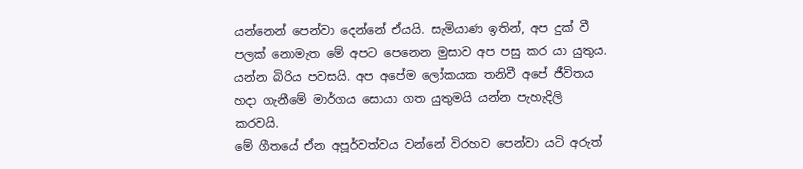යන්නෙන් පෙන්වා දෙන්නේ ඒයයි. සැමියාණ ඉතින්, අප දුක් වී පලක් නොමැත මේ අපට පෙනෙන මුසාව අප පසු කර යා යුතුය. යන්න බිරිය පවසයි. අප අපේම ලෝකයක තනිවී අපේ ජීවිතය හදා ගැනීමේ මාර්ගය සොයා ගත යුතුමයි යන්න පැහැදිලි කරවයි.
මේ ගීතයේ ඒන අපූර්වත්වය වන්නේ විරහව පෙන්වා යටි අරුත්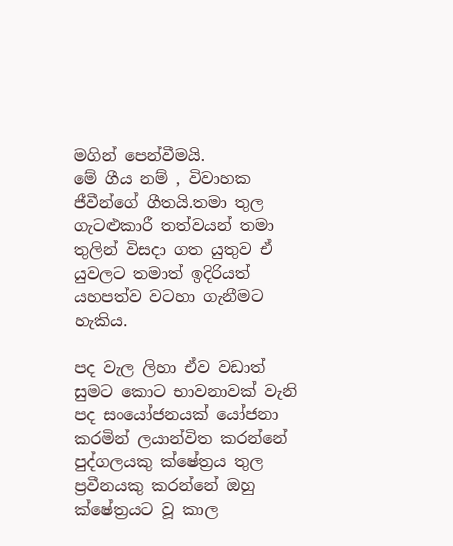මගින් පෙන්වීමයි.
මේ ගීය නම් , විවාහක ජීවීන්ගේ ගීතයි.තමා තුල ගැටළුකාරී තත්වයන් තමා තුලින් විසදා ගත යුතුව ඒ යුවලට තමාත් ඉදිරියත් යහපත්ව වටහා ගැනීමට හැකිය.

පද වැල ලිහා ඒව වඩාත් සුමට කොට භාවනාවක් වැනි පද සංයෝජනයක් යෝජනා කරමින් ලයාන්විත කරන්නේ පුද්ගලයකු ක්ෂේත්‍රය තුල ප්‍රවීනයකු කරන්නේ ඔහු ක්ෂේත්‍රයට වූ කාල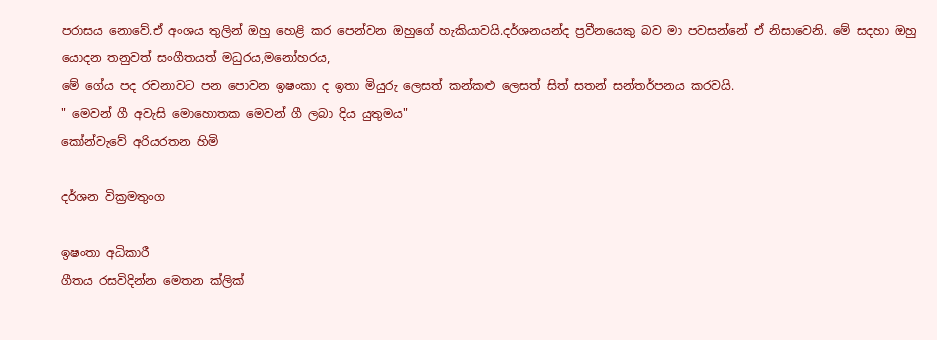පරාසය නොවේ.ඒ අංශය තුලින් ඔහු හෙළි කර පෙන්වන ඔහුගේ හැකියාවයි.දර්ශනයන්ද ප්‍රවීනයෙකු බව මා පවසන්නේ ඒ නිසාවෙනි. මේ සදහා ඔහු යොදන තනුවත් සංගීතයත් මධුරය,මනෝහරය,
මේ ගේය පද රචනාවට පන පොවන ඉෂංකා ද ඉතා මියුරු ලෙසත් කන්කළු ලෙසත් සිත් සතන් සන්තර්පනය කරවයි.
" මෙවන් ගී අවැසි මොහොතක මෙවන් ගී ලබා දිය යුතුමය"
කෝන්වැවේ අරියරතන හිමි

දර්ශන වික්‍රමතුංග

ඉෂංතා අධිකාරී
ගීතය රසවිදින්න මෙතන ක්ලික්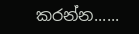කරන්න......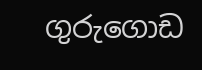ගුරුගොඩ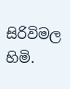සිරිවිමල හිමි.